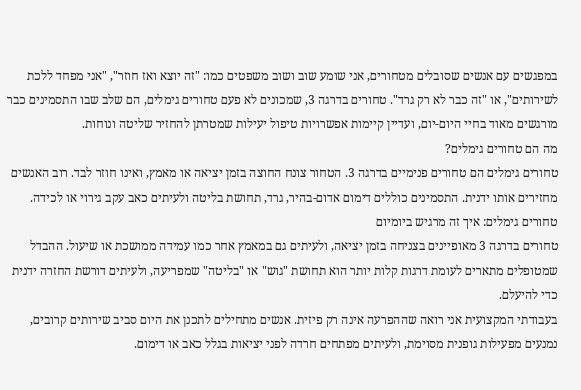במפגשים עם אנשים שסובלים מטחורים, אני שומע שוב ושוב משפטים כמו: "זה יוצא ואז חוזר", "אני מפחד ללכת לשירותים", או "זה כבר לא רק גרד". טחורים בדרגה 3, שמכונים לא פעם טחורים גימלים, הם שלב שבו התסמינים כבר מורגשים מאוד בחיי היום-יום, ועדיין קיימות אפשרויות טיפול יעילות שמטרתן להחזיר שליטה ונוחות.
מה הם טחורים גימלים?
טחורים גימלים הם טחורים פנימיים בדרגה 3. הטחור צונח החוצה בזמן יציאה או מאמץ, ואינו חוזר לבד. רוב האנשים מחזירים אותו ידנית. התסמינים כוללים דימום אדום-בהיר, גרד, תחושת בליטה ולעיתים כאב עקב גירוי או לכידה.
טחורים גימלים: איך זה מרגיש ביומיום
טחורים בדרגה 3 מאופיינים בצניחה בזמן יציאה, ולעיתים גם במאמץ אחר כמו עמידה ממושכת או שיעול. ההבדל שמטופלים מתארים לעומת דרגות קלות יותר הוא תחושת "גוש" או "בליטה" שמפריעה, ולעיתים דורשת החזרה ידנית כדי להיעלם.
בעבודתי המקצועית אני רואה שההפרעה אינה רק פיזית. אנשים מתחילים לתכנן את היום סביב שירותים קרובים, נמנעים מפעילות גופנית מסוימת, ולעיתים מפתחים חרדה לפני יציאות בגלל כאב או דימום.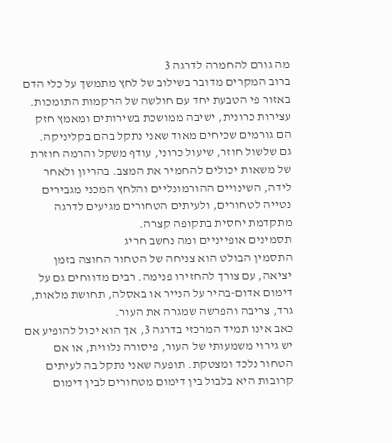מה גורם להחמרה לדרגה 3
ברוב המקרים מדובר בשילוב של לחץ מתמשך על כלי הדם באזור פי הטבעת יחד עם חולשה של הרקמות התומכות. עצירות כרונית, ישיבה ממושכת בשירותים ומאמץ חזק הם גורמים שכיחים מאוד שאני נתקל בהם בקליניקה.
גם שלשול חוזר, שיעול כרוני, עודף משקל והרמה חוזרת של משאות יכולים להחמיר את המצב. בהריון ולאחר לידה, השינויים ההורמונליים והלחץ המכני מגבירים נטייה לטחורים, ולעיתים הטחורים מגיעים לדרגה מתקדמת יחסית בתקופה קצרה.
תסמינים אופייניים ומה נחשב חריג
התסמין הבולט הוא צניחה של הטחור החוצה בזמן יציאה, עם צורך להחזירו פנימה. רבים מדווחים גם על דימום אדום-בהיר על הנייר או באסלה, תחושת מלאות, גרד, צריבה והפרשה שמגרה את העור.
כאב אינו תמיד המרכזי בדרגה 3, אך הוא יכול להופיע אם יש גירוי משמעותי של העור, פיסורה נלווית, או אם הטחור נלכד ומצטקת. תופעה שאני נתקל בה לעיתים קרובות היא בלבול בין דימום מטחורים לבין דימום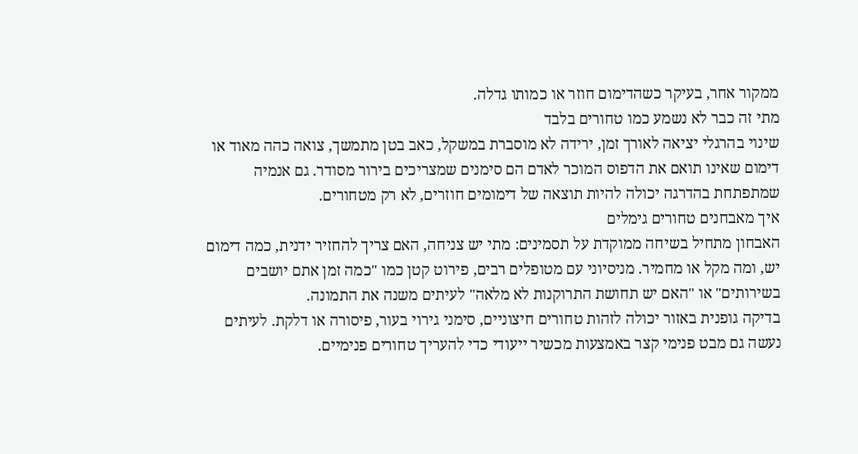ממקור אחר, בעיקר כשהדימום חוזר או כמותו גדלה.
מתי זה כבר לא נשמע כמו טחורים בלבד
שינוי בהרגלי יציאה לאורך זמן, ירידה לא מוסברת במשקל, כאב בטן מתמשך, צואה כהה מאוד או דימום שאינו תואם את הדפוס המוכר לאדם הם סימנים שמצריכים בירור מסודר. גם אנמיה שמתפתחת בהדרגה יכולה להיות תוצאה של דימומים חוזרים, לא רק מטחורים.
איך מאבחנים טחורים גימלים
האבחון מתחיל בשיחה ממוקדת על תסמינים: מתי יש צניחה, האם צריך להחזיר ידנית, כמה דימום יש, ומה מקל או מחמיר. מניסיוני עם מטופלים רבים, פירוט קטן כמו "כמה זמן אתם יושבים בשירותים" או "האם יש תחושת התרוקנות לא מלאה" לעיתים משנה את התמונה.
בדיקה גופנית באזור יכולה לזהות טחורים חיצוניים, סימני גירוי בעור, פיסורה או דלקת. לעיתים נעשה גם מבט פנימי קצר באמצעות מכשיר ייעודי כדי להעריך טחורים פנימיים.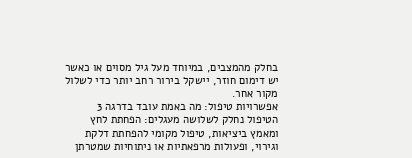בחלק מהמצבים, במיוחד מעל גיל מסוים או כאשר יש דימום חוזר, יישקל בירור רחב יותר כדי לשלול מקור אחר.
אפשרויות טיפול: מה באמת עובד בדרגה 3
הטיפול נחלק לשלושה מעגלים: הפחתת לחץ ומאמץ ביציאות, טיפול מקומי להפחתת דלקת וגירוי, ופעולות מרפאתיות או ניתוחיות שמטרתן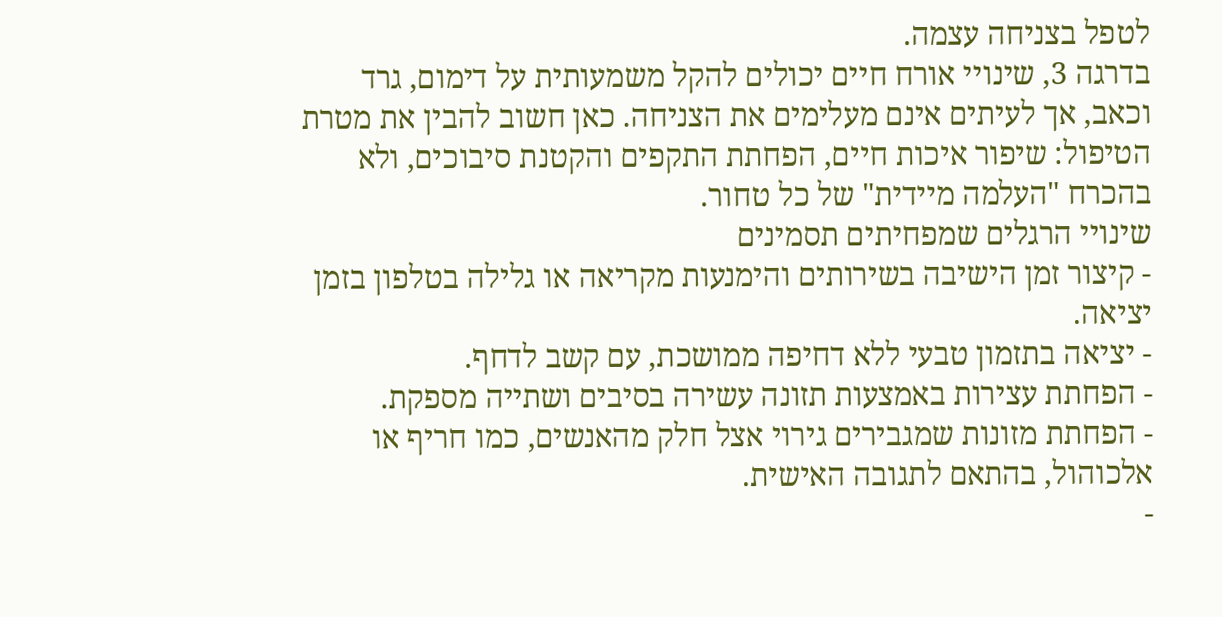לטפל בצניחה עצמה.
בדרגה 3, שינויי אורח חיים יכולים להקל משמעותית על דימום, גרד וכאב, אך לעיתים אינם מעלימים את הצניחה. כאן חשוב להבין את מטרת הטיפול: שיפור איכות חיים, הפחתת התקפים והקטנת סיבוכים, ולא בהכרח "העלמה מיידית" של כל טחור.
שינויי הרגלים שמפחיתים תסמינים
- קיצור זמן הישיבה בשירותים והימנעות מקריאה או גלילה בטלפון בזמן יציאה.
- יציאה בתזמון טבעי ללא דחיפה ממושכת, עם קשב לדחף.
- הפחתת עצירות באמצעות תזונה עשירה בסיבים ושתייה מספקת.
- הפחתת מזונות שמגבירים גירוי אצל חלק מהאנשים, כמו חריף או אלכוהול, בהתאם לתגובה האישית.
-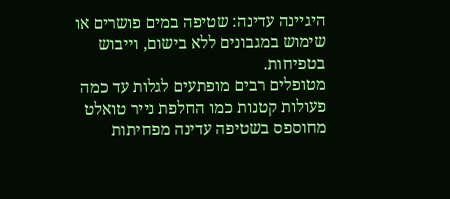היגיינה עדינה: שטיפה במים פושרים או שימוש במגבונים ללא בישום, וייבוש בטפיחות.
מטופלים רבים מופתעים לגלות עד כמה פעולות קטנות כמו החלפת נייר טואלט מחוספס בשטיפה עדינה מפחיתות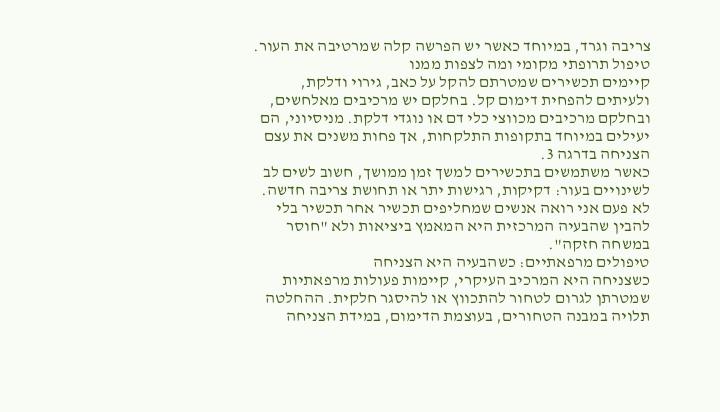צריבה וגרד, במיוחד כאשר יש הפרשה קלה שמרטיבה את העור.
טיפול תרופתי מקומי ומה לצפות ממנו
קיימים תכשירים שמטרתם להקל על כאב, גירוי ודלקת, ולעיתים להפחית דימום קל. בחלקם יש מרכיבים מאלחשים, ובחלקם מרכיבים מכווצי כלי דם או נוגדי דלקת. מניסיוני, הם יעילים במיוחד בתקופות התלקחות, אך פחות משנים את עצם הצניחה בדרגה 3.
כאשר משתמשים בתכשירים למשך זמן ממושך, חשוב לשים לב לשינויים בעור: דקיקות, רגישות יתר או תחושת צריבה חדשה. לא פעם אני רואה אנשים שמחליפים תכשיר אחר תכשיר בלי להבין שהבעיה המרכזית היא המאמץ ביציאות ולא "חוסר במשחה חזקה".
טיפולים מרפאתיים: כשהבעיה היא הצניחה
כשצניחה היא המרכיב העיקרי, קיימות פעולות מרפאתיות שמטרתן לגרום לטחור להתכווץ או להיסגר חלקית. ההחלטה תלויה במבנה הטחורים, בעוצמת הדימום, במידת הצניחה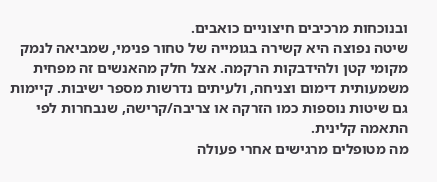ובנוכחות מרכיבים חיצוניים כואבים.
שיטה נפוצה היא קשירה בגומייה של טחור פנימי, שמביאה לנמק מקומי קטן ולהידבקות הרקמה. אצל חלק מהאנשים זה מפחית משמעותית דימום וצניחה, ולעיתים נדרשות מספר ישיבות. קיימות גם שיטות נוספות כמו הזרקה או צריבה/קרישה, שנבחרות לפי התאמה קלינית.
מה מטופלים מרגישים אחרי פעולה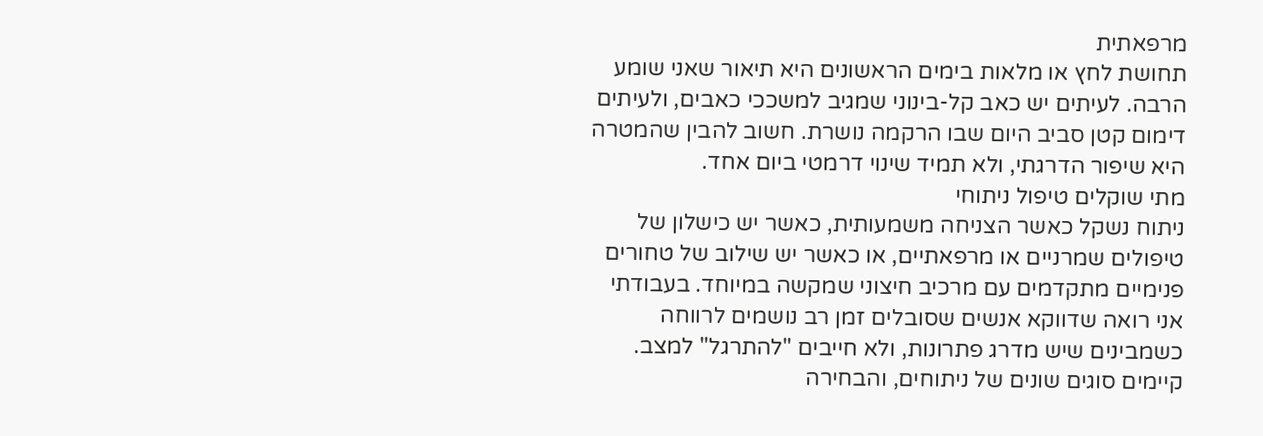מרפאתית
תחושת לחץ או מלאות בימים הראשונים היא תיאור שאני שומע הרבה. לעיתים יש כאב קל-בינוני שמגיב למשככי כאבים, ולעיתים דימום קטן סביב היום שבו הרקמה נושרת. חשוב להבין שהמטרה היא שיפור הדרגתי, ולא תמיד שינוי דרמטי ביום אחד.
מתי שוקלים טיפול ניתוחי
ניתוח נשקל כאשר הצניחה משמעותית, כאשר יש כישלון של טיפולים שמרניים או מרפאתיים, או כאשר יש שילוב של טחורים פנימיים מתקדמים עם מרכיב חיצוני שמקשה במיוחד. בעבודתי אני רואה שדווקא אנשים שסובלים זמן רב נושמים לרווחה כשמבינים שיש מדרג פתרונות, ולא חייבים "להתרגל" למצב.
קיימים סוגים שונים של ניתוחים, והבחירה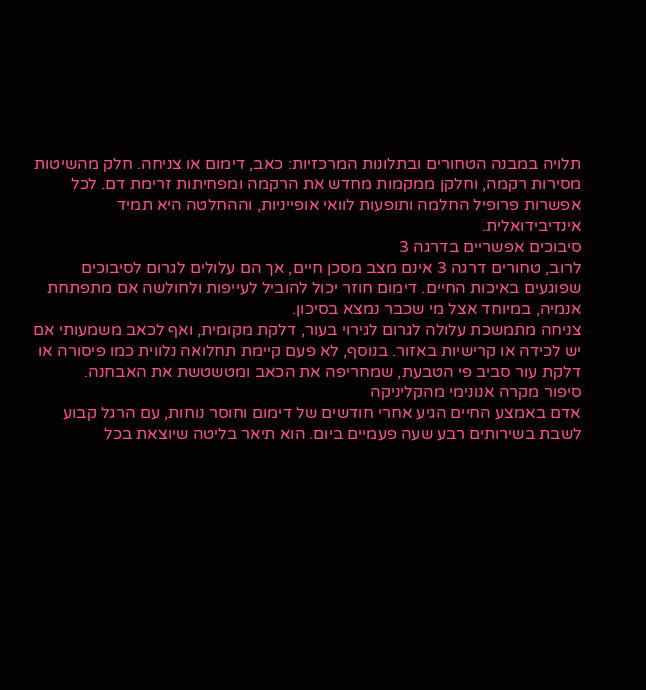תלויה במבנה הטחורים ובתלונות המרכזיות: כאב, דימום או צניחה. חלק מהשיטות מסירות רקמה, וחלקן ממקמות מחדש את הרקמה ומפחיתות זרימת דם. לכל אפשרות פרופיל החלמה ותופעות לוואי אופייניות, וההחלטה היא תמיד אינדיבידואלית.
סיבוכים אפשריים בדרגה 3
לרוב, טחורים דרגה 3 אינם מצב מסכן חיים, אך הם עלולים לגרום לסיבוכים שפוגעים באיכות החיים. דימום חוזר יכול להוביל לעייפות ולחולשה אם מתפתחת אנמיה, במיוחד אצל מי שכבר נמצא בסיכון.
צניחה מתמשכת עלולה לגרום לגירוי בעור, דלקת מקומית, ואף לכאב משמעותי אם יש לכידה או קרישיות באזור. בנוסף, לא פעם קיימת תחלואה נלווית כמו פיסורה או דלקת עור סביב פי הטבעת, שמחריפה את הכאב ומטשטשת את האבחנה.
סיפור מקרה אנונימי מהקליניקה
אדם באמצע החיים הגיע אחרי חודשים של דימום וחוסר נוחות, עם הרגל קבוע לשבת בשירותים רבע שעה פעמיים ביום. הוא תיאר בליטה שיוצאת בכל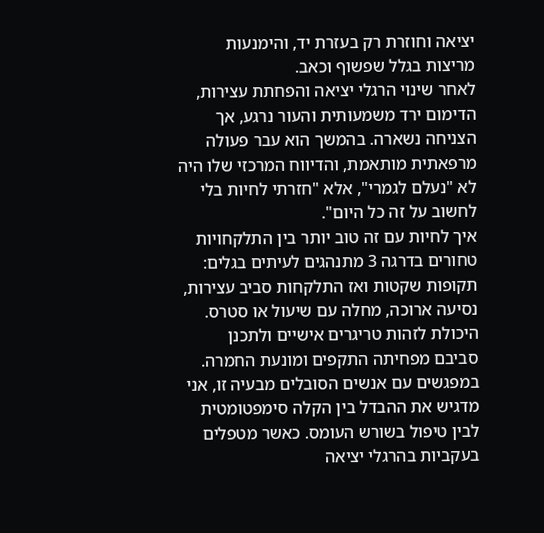יציאה וחוזרת רק בעזרת יד, והימנעות מריצות בגלל שפשוף וכאב.
לאחר שינוי הרגלי יציאה והפחתת עצירות, הדימום ירד משמעותית והעור נרגע, אך הצניחה נשארה. בהמשך הוא עבר פעולה מרפאתית מותאמת, והדיווח המרכזי שלו היה לא "נעלם לגמרי", אלא "חזרתי לחיות בלי לחשוב על זה כל היום".
איך לחיות עם זה טוב יותר בין התלקחויות
טחורים בדרגה 3 מתנהגים לעיתים בגלים: תקופות שקטות ואז התלקחות סביב עצירות, נסיעה ארוכה, מחלה עם שיעול או סטרס. היכולת לזהות טריגרים אישיים ולתכנן סביבם מפחיתה התקפים ומונעת החמרה.
במפגשים עם אנשים הסובלים מבעיה זו, אני מדגיש את ההבדל בין הקלה סימפטומטית לבין טיפול בשורש העומס. כאשר מטפלים בעקביות בהרגלי יציאה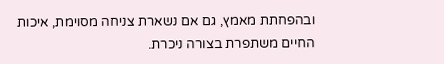ובהפחתת מאמץ, גם אם נשארת צניחה מסוימת, איכות החיים משתפרת בצורה ניכרת.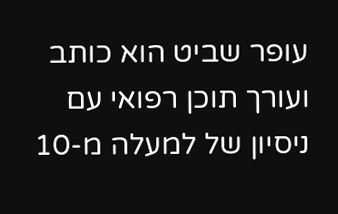עופר שביט הוא כותב ועורך תוכן רפואי עם ניסיון של למעלה מ-10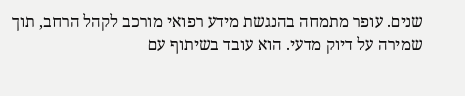שנים. עופר מתמחה בהנגשת מידע רפואי מורכב לקהל הרחב, תוך שמירה על דיוק מדעי. הוא עובד בשיתוף עם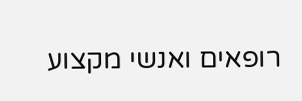רופאים ואנשי מקצוע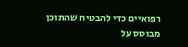רפואיים כדי להבטיח שהתוכן מבוסס על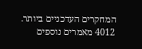המחקרים העדכניים ביותר.
4012 מאמרים נוספים